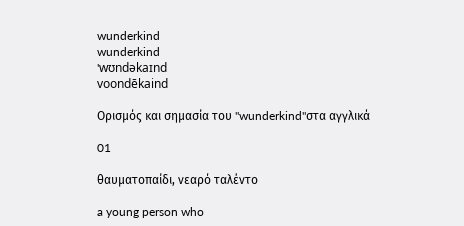wunderkind
wunderkind
'wʊndəkaɪnd
voondēkaind

Ορισμός και σημασία του "wunderkind"στα αγγλικά

01

θαυματοπαίδι, νεαρό ταλέντο

a young person who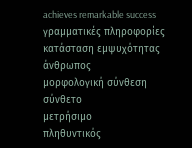achieves remarkable success
γραμματικές πληροφορίες
κατάσταση εμψυχότητας
άνθρωπος
μορφολογική σύνθεση
σύνθετο
μετρήσιμο
πληθυντικός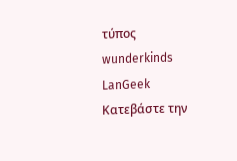τύπος
wunderkinds
LanGeek
Κατεβάστε την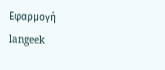Εφαρμογή
langeek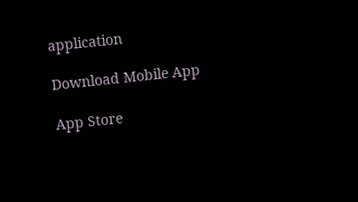application

Download Mobile App

App Store